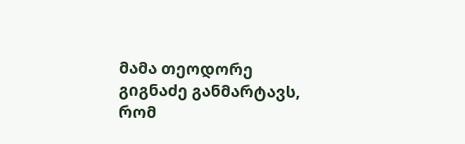მამა თეოდორე გიგნაძე განმარტავს, რომ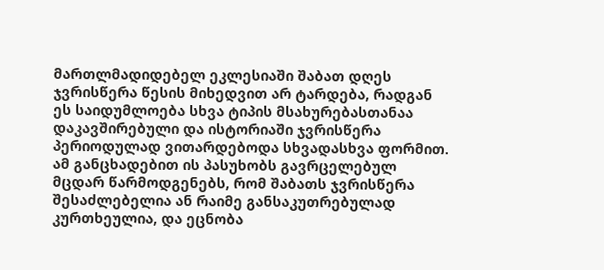მართლმადიდებელ ეკლესიაში შაბათ დღეს ჯვრისწერა წესის მიხედვით არ ტარდება, რადგან ეს საიდუმლოება სხვა ტიპის მსახურებასთანაა დაკავშირებული და ისტორიაში ჯვრისწერა პერიოდულად ვითარდებოდა სხვადასხვა ფორმით. ამ განცხადებით ის პასუხობს გავრცელებულ მცდარ წარმოდგენებს, რომ შაბათს ჯვრისწერა შესაძლებელია ან რაიმე განსაკუთრებულად კურთხეულია, და ეცნობა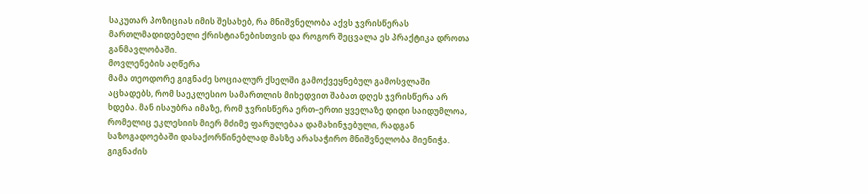საკუთარ პოზიციას იმის შესახებ, რა მნიშვნელობა აქვს ჯვრისწერას მართლმადიდებელი ქრისტიანებისთვის და როგორ შეცვალა ეს პრაქტიკა დროთა განმავლობაში.
მოვლენების აღწერა
მამა თეოდორე გიგნაძე სოციალურ ქსელში გამოქვეყნებულ გამოსვლაში აცხადებს, რომ საეკლესიო სამართლის მიხედვით შაბათ დღეს ჯვრისწერა არ ხდება. მან ისაუბრა იმაზე, რომ ჯვრისწერა ერთ–ერთი ყველაზე დიდი საიდუმლოა, რომელიც ეკლესიის მიერ მძიმე ფარულებაა დამახინჯებული, რადგან საზოგადოებაში დასაქორწინებლად მასზე არასაჭირო მნიშვნელობა მიენიჭა. გიგნაძის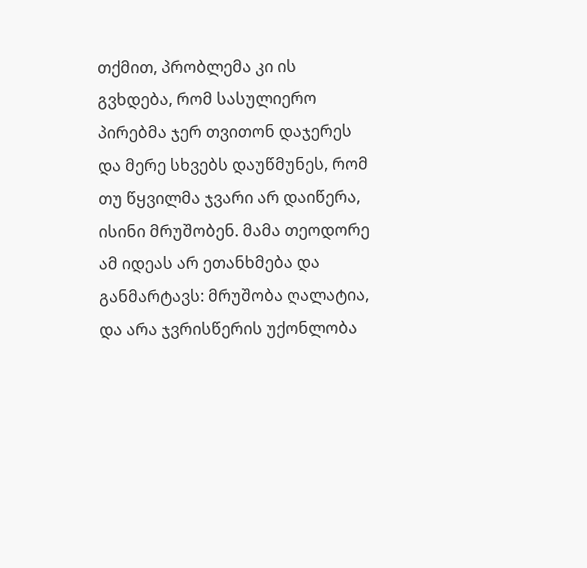თქმით, პრობლემა კი ის გვხდება, რომ სასულიერო პირებმა ჯერ თვითონ დაჯერეს და მერე სხვებს დაუწმუნეს, რომ თუ წყვილმა ჯვარი არ დაიწერა, ისინი მრუშობენ. მამა თეოდორე ამ იდეას არ ეთანხმება და განმარტავს: მრუშობა ღალატია, და არა ჯვრისწერის უქონლობა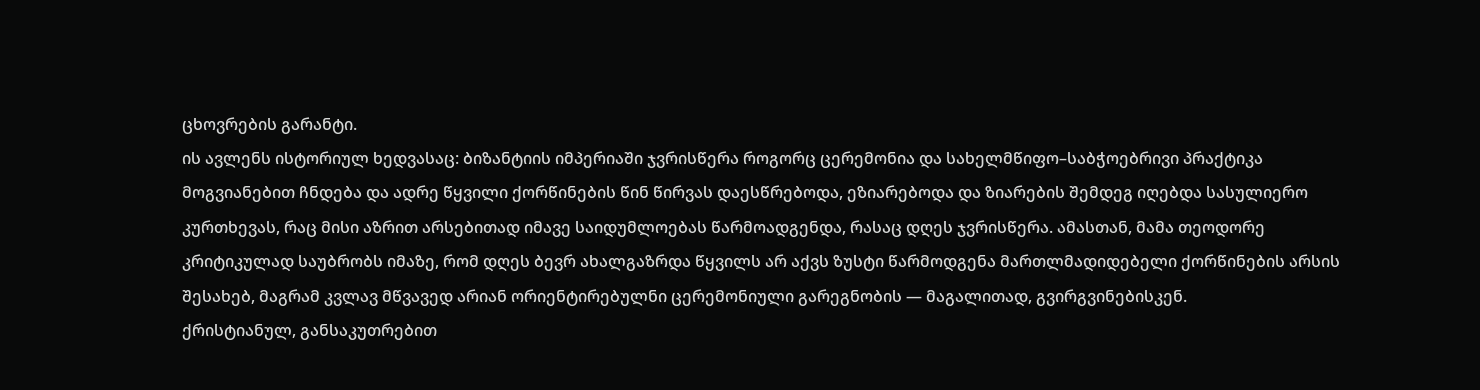ცხოვრების გარანტი.
ის ავლენს ისტორიულ ხედვასაც: ბიზანტიის იმპერიაში ჯვრისწერა როგორც ცერემონია და სახელმწიფო–საბჭოებრივი პრაქტიკა მოგვიანებით ჩნდება და ადრე წყვილი ქორწინების წინ წირვას დაესწრებოდა, ეზიარებოდა და ზიარების შემდეგ იღებდა სასულიერო კურთხევას, რაც მისი აზრით არსებითად იმავე საიდუმლოებას წარმოადგენდა, რასაც დღეს ჯვრისწერა. ამასთან, მამა თეოდორე კრიტიკულად საუბრობს იმაზე, რომ დღეს ბევრ ახალგაზრდა წყვილს არ აქვს ზუსტი წარმოდგენა მართლმადიდებელი ქორწინების არსის შესახებ, მაგრამ კვლავ მწვავედ არიან ორიენტირებულნი ცერემონიული გარეგნობის — მაგალითად, გვირგვინებისკენ.
ქრისტიანულ, განსაკუთრებით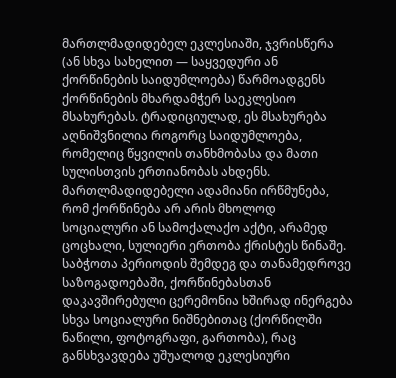მართლმადიდებელ ეკლესიაში, ჯვრისწერა (ან სხვა სახელით — საყვედური ან ქორწინების საიდუმლოება) წარმოადგენს ქორწინების მხარდამჭერ საეკლესიო მსახურებას. ტრადიციულად, ეს მსახურება აღნიშვნილია როგორც საიდუმლოება, რომელიც წყვილის თანხმობასა და მათი სულისთვის ერთიანობას ახდენს. მართლმადიდებელი ადამიანი ირწმუნება, რომ ქორწინება არ არის მხოლოდ სოციალური ან სამოქალაქო აქტი, არამედ ცოცხალი, სულიერი ერთობა ქრისტეს წინაშე.
საბჭოთა პერიოდის შემდეგ და თანამედროვე საზოგადოებაში, ქორწინებასთან დაკავშირებული ცერემონია ხშირად ინერგება სხვა სოციალური ნიშნებითაც (ქორწილში ნაწილი, ფოტოგრაფი, გართობა), რაც განსხვავდება უშუალოდ ეკლესიური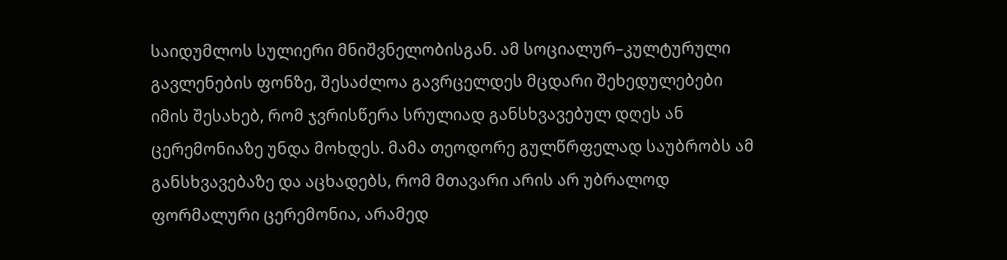საიდუმლოს სულიერი მნიშვნელობისგან. ამ სოციალურ–კულტურული გავლენების ფონზე, შესაძლოა გავრცელდეს მცდარი შეხედულებები იმის შესახებ, რომ ჯვრისწერა სრულიად განსხვავებულ დღეს ან ცერემონიაზე უნდა მოხდეს. მამა თეოდორე გულწრფელად საუბრობს ამ განსხვავებაზე და აცხადებს, რომ მთავარი არის არ უბრალოდ ფორმალური ცერემონია, არამედ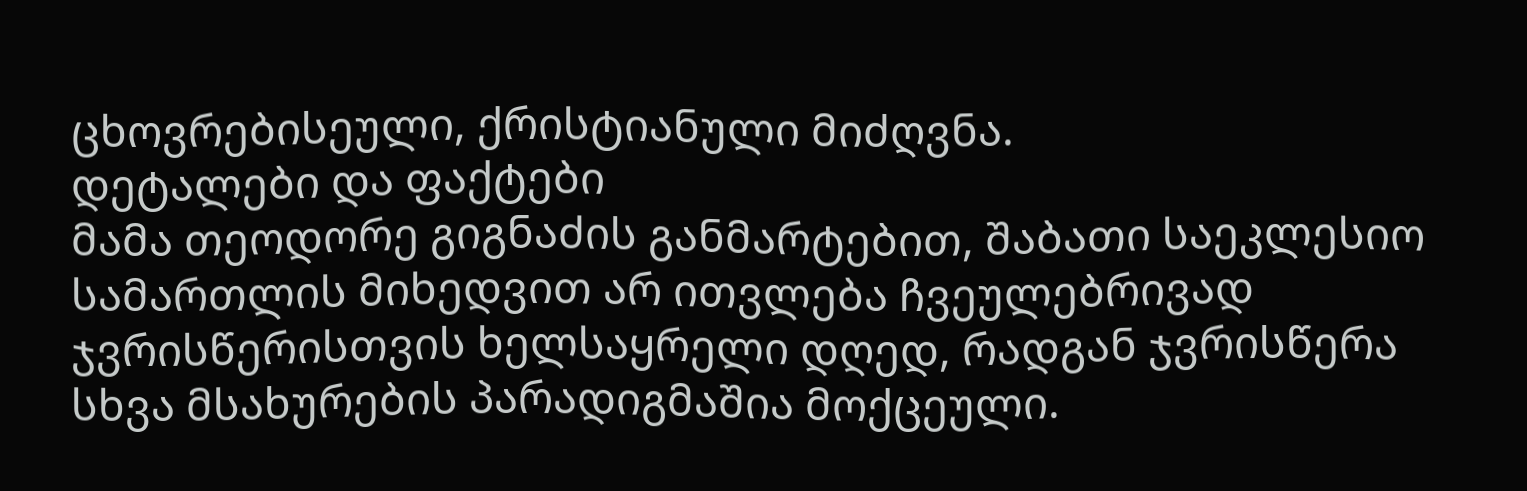ცხოვრებისეული, ქრისტიანული მიძღვნა.
დეტალები და ფაქტები
მამა თეოდორე გიგნაძის განმარტებით, შაბათი საეკლესიო სამართლის მიხედვით არ ითვლება ჩვეულებრივად ჯვრისწერისთვის ხელსაყრელი დღედ, რადგან ჯვრისწერა სხვა მსახურების პარადიგმაშია მოქცეული.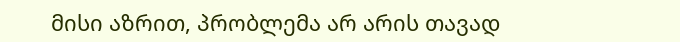მისი აზრით, პრობლემა არ არის თავად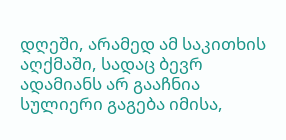დღეში, არამედ ამ საკითხის აღქმაში, სადაც ბევრ ადამიანს არ გააჩნია სულიერი გაგება იმისა,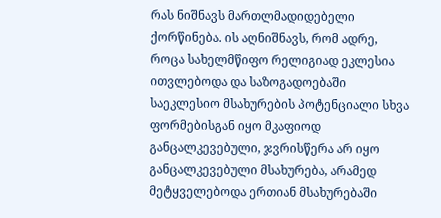რას ნიშნავს მართლმადიდებელი ქორწინება. ის აღნიშნავს, რომ ადრე, როცა სახელმწიფო რელიგიად ეკლესია ითვლებოდა და საზოგადოებაში საეკლესიო მსახურების პოტენციალი სხვა ფორმებისგან იყო მკაფიოდ განცალკევებული, ჯვრისწერა არ იყო განცალკევებული მსახურება, არამედ მეტყველებოდა ერთიან მსახურებაში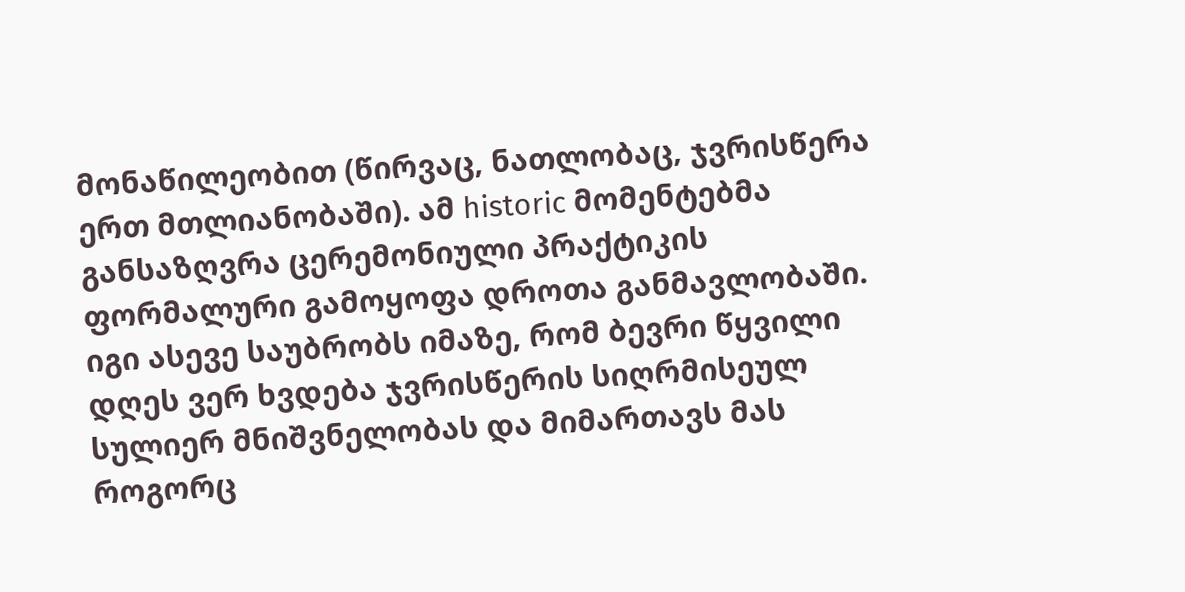მონაწილეობით (წირვაც, ნათლობაც, ჯვრისწერა ერთ მთლიანობაში). ამ historic მომენტებმა განსაზღვრა ცერემონიული პრაქტიკის ფორმალური გამოყოფა დროთა განმავლობაში.
იგი ასევე საუბრობს იმაზე, რომ ბევრი წყვილი დღეს ვერ ხვდება ჯვრისწერის სიღრმისეულ სულიერ მნიშვნელობას და მიმართავს მას როგორც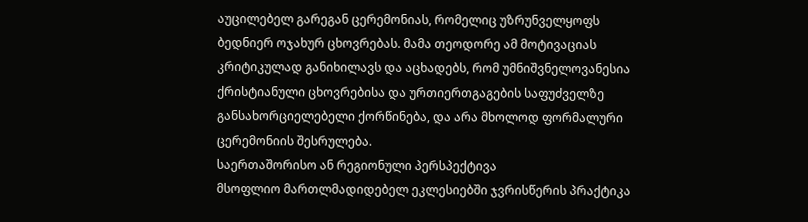აუცილებელ გარეგან ცერემონიას, რომელიც უზრუნველყოფს ბედნიერ ოჯახურ ცხოვრებას. მამა თეოდორე ამ მოტივაციას კრიტიკულად განიხილავს და აცხადებს, რომ უმნიშვნელოვანესია ქრისტიანული ცხოვრებისა და ურთიერთგაგების საფუძველზე განსახორციელებელი ქორწინება, და არა მხოლოდ ფორმალური ცერემონიის შესრულება.
საერთაშორისო ან რეგიონული პერსპექტივა
მსოფლიო მართლმადიდებელ ეკლესიებში ჯვრისწერის პრაქტიკა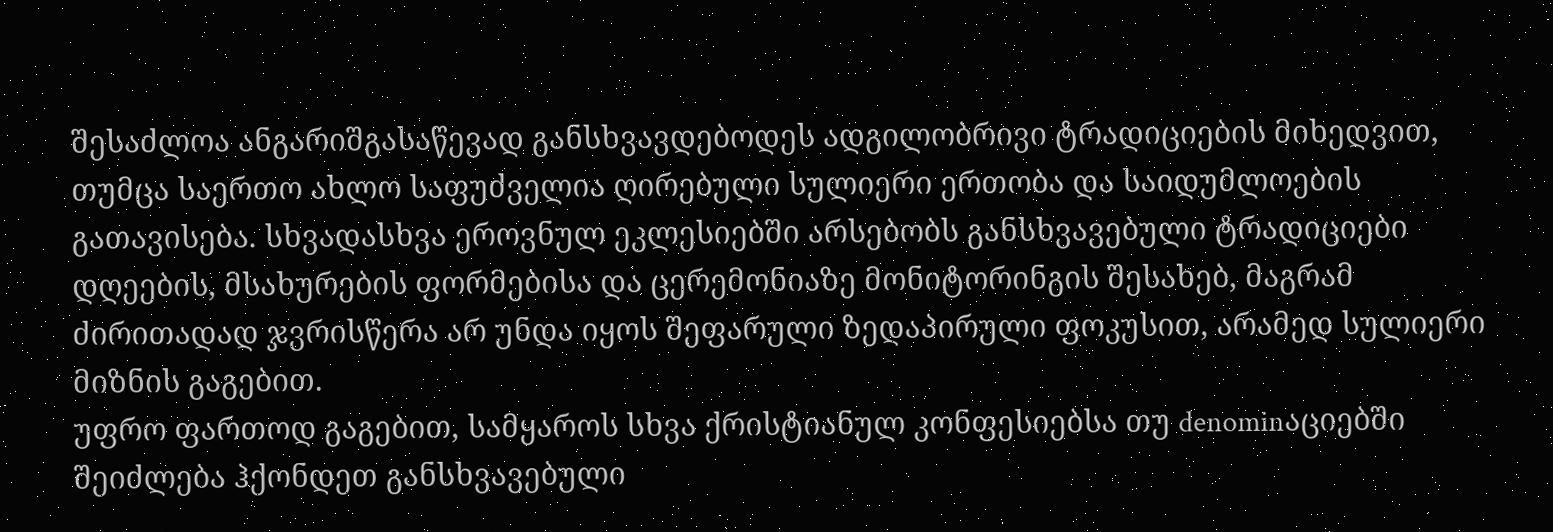შესაძლოა ანგარიშგასაწევად განსხვავდებოდეს ადგილობრივი ტრადიციების მიხედვით, თუმცა საერთო ახლო საფუძველია ღირებული სულიერი ერთობა და საიდუმლოების გათავისება. სხვადასხვა ეროვნულ ეკლესიებში არსებობს განსხვავებული ტრადიციები დღეების, მსახურების ფორმებისა და ცერემონიაზე მონიტორინგის შესახებ, მაგრამ ძირითადად ჯვრისწერა არ უნდა იყოს შეფარული ზედაპირული ფოკუსით, არამედ სულიერი მიზნის გაგებით.
უფრო ფართოდ გაგებით, სამყაროს სხვა ქრისტიანულ კონფესიებსა თუ denominაციებში შეიძლება ჰქონდეთ განსხვავებული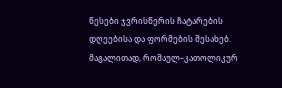წესები ჯვრისწერის ჩატარების დღეებისა და ფორმების შესახებ. მაგალითად, რომაულ–კათოლიკურ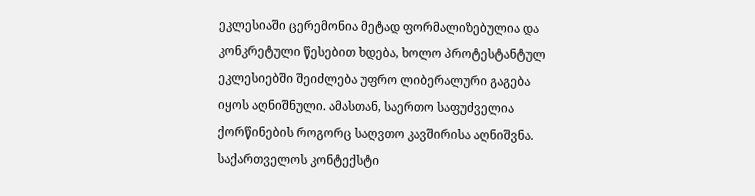ეკლესიაში ცერემონია მეტად ფორმალიზებულია და კონკრეტული წესებით ხდება, ხოლო პროტესტანტულ ეკლესიებში შეიძლება უფრო ლიბერალური გაგება იყოს აღნიშნული. ამასთან, საერთო საფუძველია ქორწინების როგორც საღვთო კავშირისა აღნიშვნა.
საქართველოს კონტექსტი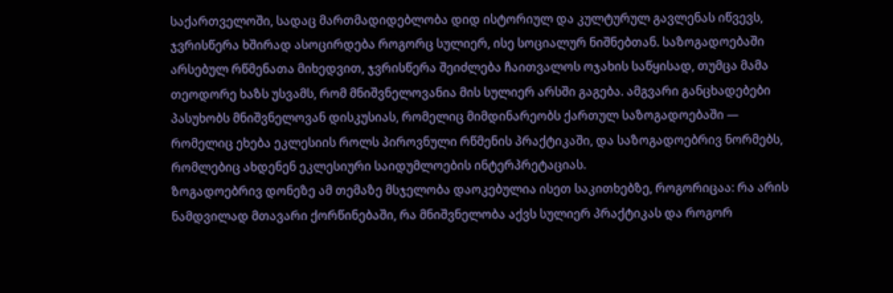საქართველოში, სადაც მართმადიდებლობა დიდ ისტორიულ და კულტურულ გავლენას იწვევს, ჯვრისწერა ხშირად ასოცირდება როგორც სულიერ, ისე სოციალურ ნიშნებთან. საზოგადოებაში არსებულ რწმენათა მიხედვით, ჯვრისწერა შეიძლება ჩაითვალოს ოჯახის საწყისად, თუმცა მამა თეოდორე ხაზს უსვამს, რომ მნიშვნელოვანია მის სულიერ არსში გაგება. ამგვარი განცხადებები პასუხობს მნიშვნელოვან დისკუსიას, რომელიც მიმდინარეობს ქართულ საზოგადოებაში — რომელიც ეხება ეკლესიის როლს პიროვნული რწმენის პრაქტიკაში, და საზოგადოებრივ ნორმებს, რომლებიც ახდენენ ეკლესიური საიდუმლოების ინტერპრეტაციას.
ზოგადოებრივ დონეზე ამ თემაზე მსჯელობა დაოკებულია ისეთ საკითხებზე, როგორიცაა: რა არის ნამდვილად მთავარი ქორწინებაში, რა მნიშვნელობა აქვს სულიერ პრაქტიკას და როგორ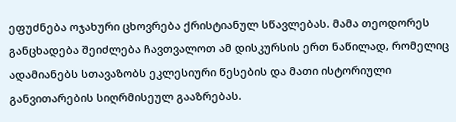ეფუძნება ოჯახური ცხოვრება ქრისტიანულ სწავლებას. მამა თეოდორეს განცხადება შეიძლება ჩავთვალოთ ამ დისკურსის ერთ ნაწილად, რომელიც ადამიანებს სთავაზობს ეკლესიური წესების და მათი ისტორიული განვითარების სიღრმისეულ გააზრებას.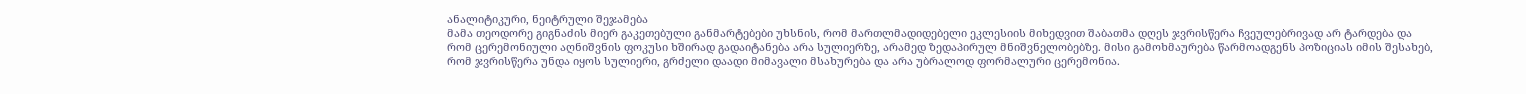ანალიტიკური, ნეიტრული შეჯამება
მამა თეოდორე გიგნაძის მიერ გაკეთებული განმარტებები უხსნის, რომ მართლმადიდებელი ეკლესიის მიხედვით შაბათმა დღეს ჯვრისწერა ჩვეულებრივად არ ტარდება და რომ ცერემონიული აღნიშვნის ფოკუსი ხშირად გადაიტანება არა სულიერზე, არამედ ზედაპირულ მნიშვნელობებზე. მისი გამოხმაურება წარმოადგენს პოზიციას იმის შესახებ, რომ ჯვრისწერა უნდა იყოს სულიერი, გრძელი დაადი მიმავალი მსახურება და არა უბრალოდ ფორმალური ცერემონია.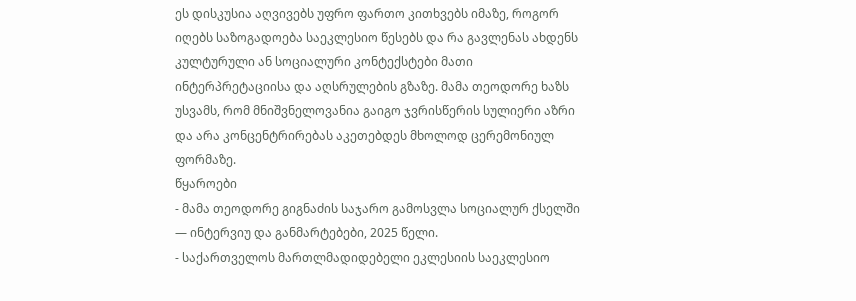ეს დისკუსია აღვივებს უფრო ფართო კითხვებს იმაზე, როგორ იღებს საზოგადოება საეკლესიო წესებს და რა გავლენას ახდენს კულტურული ან სოციალური კონტექსტები მათი ინტერპრეტაციისა და აღსრულების გზაზე. მამა თეოდორე ხაზს უსვამს, რომ მნიშვნელოვანია გაიგო ჯვრისწერის სულიერი აზრი და არა კონცენტრირებას აკეთებდეს მხოლოდ ცერემონიულ ფორმაზე.
წყაროები
- მამა თეოდორე გიგნაძის საჯარო გამოსვლა სოციალურ ქსელში — ინტერვიუ და განმარტებები, 2025 წელი.
- საქართველოს მართლმადიდებელი ეკლესიის საეკლესიო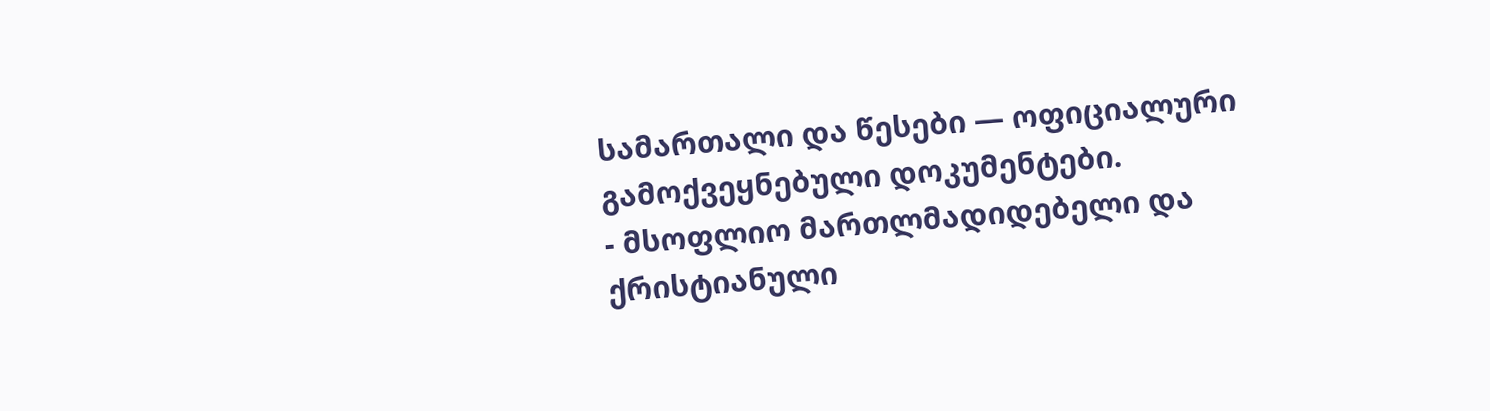სამართალი და წესები — ოფიციალური გამოქვეყნებული დოკუმენტები.
- მსოფლიო მართლმადიდებელი და ქრისტიანული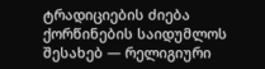ტრადიციების ძიება ქორწინების საიდუმლოს შესახებ — რელიგიური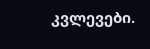კვლევები.